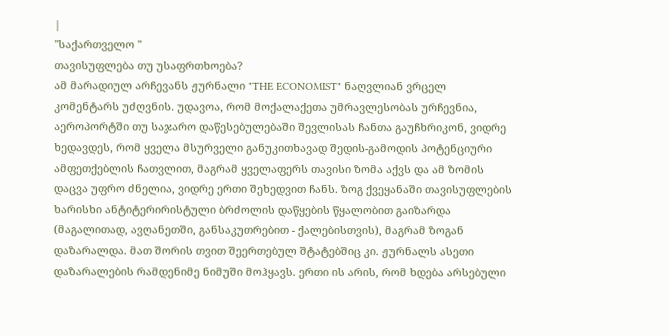|
"საქართველო "
თავისუფლება თუ უსაფრთხოება?
ამ მარადიულ არჩევანს ჟურნალი "THE ECONOMIST" ნაღვლიან ვრცელ კომენტარს უძღვნის. უდავოა, რომ მოქალაქეთა უმრავლესობას ურჩევნია, აეროპორტში თუ საჯარო დაწესებულებაში შევლისას ჩანთა გაუჩხრიკონ, ვიდრე ხედავდეს, რომ ყველა მსურველი განუკითხავად შედის-გამოდის პოტენციური ამფეთქებლის ჩათვლით, მაგრამ ყველაფერს თავისი ზომა აქვს და ამ ზომის დაცვა უფრო ძნელია, ვიდრე ერთი შეხედვით ჩანს. ზოგ ქვეყანაში თავისუფლების ხარისხი ანტიტერირისტული ბრძოლის დაწყების წყალობით გაიზარდა (მაგალითად, ავღანეთში, განსაკუთრებით - ქალებისთვის), მაგრამ ზოგან დაზარალდა. მათ შორის თვით შეერთებულ შტატებშიც კი. ჟურნალს ასეთი დაზარალების რამდენიმე ნიმუში მოჰყავს. ერთი ის არის, რომ ხდება არსებული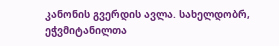კანონის გვერდის ავლა. სახელდობრ, ეჭვმიტანილთა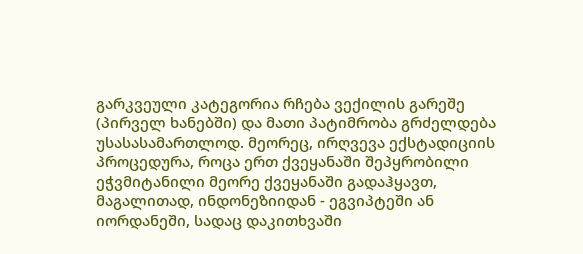გარკვეული კატეგორია რჩება ვექილის გარეშე (პირველ ხანებში) და მათი პატიმრობა გრძელდება უსასასამართლოდ. მეორეც, ირღვევა ექსტადიციის პროცედურა, როცა ერთ ქვეყანაში შეპყრობილი ეჭვმიტანილი მეორე ქვეყანაში გადაჰყავთ, მაგალითად, ინდონეზიიდან - ეგვიპტეში ან იორდანეში, სადაც დაკითხვაში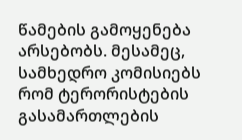წამების გამოყენება არსებობს. მესამეც, სამხედრო კომისიებს რომ ტერორისტების გასამართლების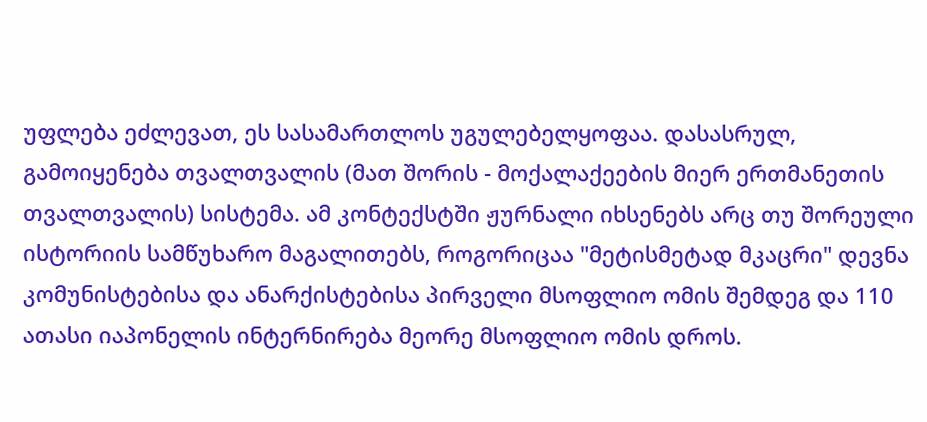უფლება ეძლევათ, ეს სასამართლოს უგულებელყოფაა. დასასრულ, გამოიყენება თვალთვალის (მათ შორის - მოქალაქეების მიერ ერთმანეთის თვალთვალის) სისტემა. ამ კონტექსტში ჟურნალი იხსენებს არც თუ შორეული ისტორიის სამწუხარო მაგალითებს, როგორიცაა "მეტისმეტად მკაცრი" დევნა კომუნისტებისა და ანარქისტებისა პირველი მსოფლიო ომის შემდეგ და 110 ათასი იაპონელის ინტერნირება მეორე მსოფლიო ომის დროს.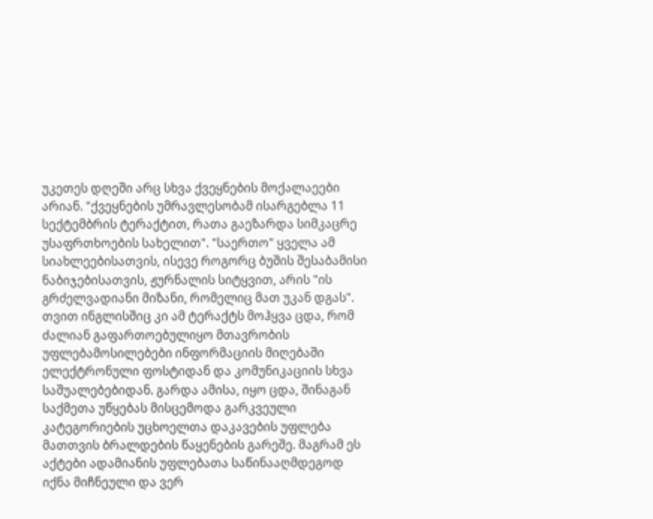უკეთეს დღეში არც სხვა ქვეყნების მოქალაეები არიან. "ქვეყნების უმრავლესობამ ისარგებლა 11 სექტემბრის ტერაქტით, რათა გაეზარდა სიმკაცრე უსაფრთხოების სახელით". "საერთო" ყველა ამ სიახლეებისათვის, ისევე როგორც ბუშის შესაბამისი ნაბიჯებისათვის, ჟურნალის სიტყვით, არის "ის გრძელვადიანი მიზანი, რომელიც მათ უკან დგას". თვით ინგლისშიც კი ამ ტერაქტს მოჰყვა ცდა, რომ ძალიან გაფართოებულიყო მთავრობის უფლებამოსილებები ინფორმაციის მიღებაში ელექტრონული ფოსტიდან და კომუნიკაციის სხვა საშუალებებიდან. გარდა ამისა, იყო ცდა, შინაგან საქმეთა უწყებას მისცემოდა გარკვეული კატეგორიების უცხოელთა დაკავების უფლება მათთვის ბრალდების წაყენების გარეშე. მაგრამ ეს აქტები ადამიანის უფლებათა საწინააღმდეგოდ იქნა მიჩნეული და ვერ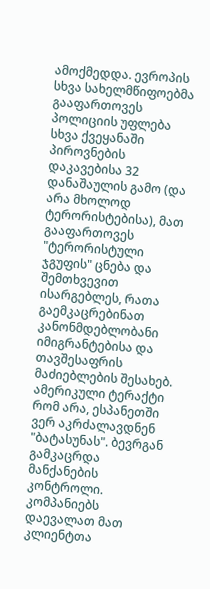ამოქმედდა. ევროპის სხვა სახელმწიფოებმა გააფართოვეს პოლიციის უფლება სხვა ქვეყანაში პიროვნების დაკავებისა 32 დანაშაულის გამო (და არა მხოლოდ ტერორისტებისა), მათ გააფართოვეს "ტერორისტული ჯგუფის" ცნება და შემთხვევით ისარგებლეს, რათა გაემკაცრებინათ კანონმდებლობანი იმიგრანტებისა და თავშესაფრის მაძიებლების შესახებ. ამერიკული ტერაქტი რომ არა, ესპანეთში ვერ აკრძალავდნენ "ბატასუნას". ბევრგან გამკაცრდა მანქანების კონტროლი. კომპანიებს დაევალათ მათ კლიენტთა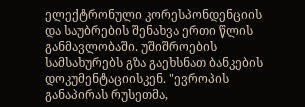ელექტრონული კორესპონდენციის და საუბრების შენახვა ერთი წლის განმავლობაში. უშიშროების სამსახურებს გზა გაეხსნათ ბანკების დოკუმენტაციისკენ. "ევროპის განაპირას რუსეთმა,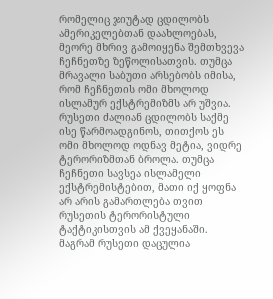რომელიც ჯიუტად ცდილობს ამერიკელებთან დაახლოებას, მეორე მხრივ გამოიყენა შემთხვევა ჩეჩნეთზე ზეწოლისათვის. თუმცა მრავალი საბუთი არსებობს იმისა, რომ ჩეჩნეთის ომი მხოლოდ ისლამურ ექსტრემიზმს არ უშვია. რუსეთი ძალიან ცდილობს საქმე ისე წარმოადგინოს, თითქოს ეს ომი მხოლოდ ოდნავ მეტია, ვიდრე ტერორიზმთან ბროლა. თუმცა ჩეჩნეთი სავსეა ისლამელი ექსტრემისტებით, მათი იქ ყოფნა არ არის გამართლება თვით რუსეთის ტერორისტული ტაქტიკისთვის ამ ქვეყანაში. მაგრამ რუსეთი დაცულია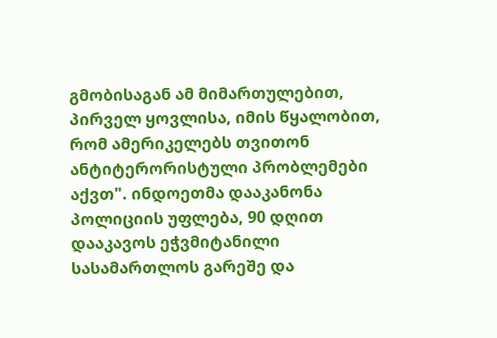გმობისაგან ამ მიმართულებით, პირველ ყოვლისა, იმის წყალობით, რომ ამერიკელებს თვითონ ანტიტერორისტული პრობლემები აქვთ". ინდოეთმა დააკანონა პოლიციის უფლება, 90 დღით დააკავოს ეჭვმიტანილი სასამართლოს გარეშე და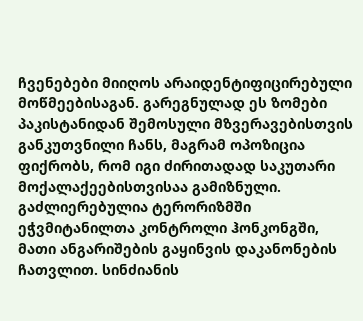ჩვენებები მიიღოს არაიდენტიფიცირებული მოწმეებისაგან. გარეგნულად ეს ზომები პაკისტანიდან შემოსული მზვერავებისთვის განკუთვნილი ჩანს, მაგრამ ოპოზიცია ფიქრობს, რომ იგი ძირითადად საკუთარი მოქალაქეებისთვისაა გამიზნული. გაძლიერებულია ტერორიზმში ეჭვმიტანილთა კონტროლი ჰონკონგში, მათი ანგარიშების გაყინვის დაკანონების ჩათვლით. სინძიანის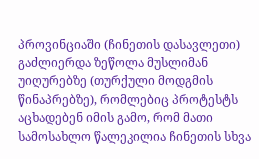პროვინციაში (ჩინეთის დასავლეთი) გაძლიერდა ზეწოლა მუსლიმან უიღურებზე (თურქული მოდგმის წინაპრებზე), რომლებიც პროტესტს აცხადებენ იმის გამო, რომ მათი სამოსახლო წალეკილია ჩინეთის სხვა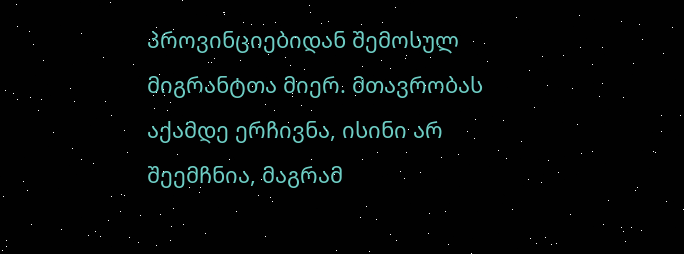პროვინციებიდან შემოსულ მიგრანტთა მიერ. მთავრობას აქამდე ერჩივნა, ისინი არ შეემჩნია, მაგრამ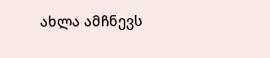ახლა ამჩნევს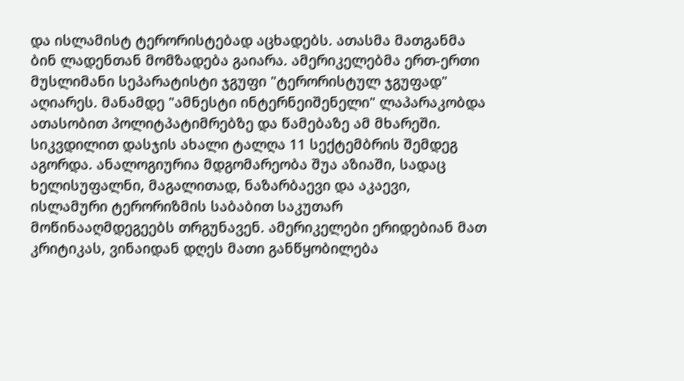და ისლამისტ ტერორისტებად აცხადებს. ათასმა მათგანმა ბინ ლადენთან მომზადება გაიარა. ამერიკელებმა ერთ-ერთი მუსლიმანი სეპარატისტი ჯგუფი "ტერორისტულ ჯგუფად" აღიარეს. მანამდე "ამნესტი ინტერნეიშენელი" ლაპარაკობდა ათასობით პოლიტპატიმრებზე და წამებაზე ამ მხარეში. სიკვდილით დასჯის ახალი ტალღა 11 სექტემბრის შემდეგ აგორდა. ანალოგიურია მდგომარეობა შუა აზიაში, სადაც ხელისუფალნი, მაგალითად, ნაზარბაევი და აკაევი, ისლამური ტერორიზმის საბაბით საკუთარ მოწინააღმდეგეებს თრგუნავენ. ამერიკელები ერიდებიან მათ კრიტიკას, ვინაიდან დღეს მათი განწყობილება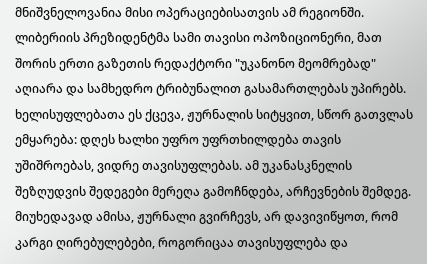მნიშვნელოვანია მისი ოპერაციებისათვის ამ რეგიონში. ლიბერიის პრეზიდენტმა სამი თავისი ოპოზიციონერი, მათ შორის ერთი გაზეთის რედაქტორი "უკანონო მეომრებად" აღიარა და სამხედრო ტრიბუნალით გასამართლებას უპირებს. ხელისუფლებათა ეს ქცევა, ჟურნალის სიტყვით, სწორ გათვლას ემყარება: დღეს ხალხი უფრო უფრთხილდება თავის უშიშროებას, ვიდრე თავისუფლებას. ამ უკანასკნელის შეზღუდვის შედეგები მერეღა გამოჩნდება, არჩევნების შემდეგ. მიუხედავად ამისა, ჟურნალი გვირჩევს, არ დავივიწყოთ, რომ კარგი ღირებულებები, როგორიცაა თავისუფლება და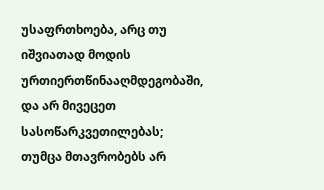უსაფრთხოება, არც თუ იშვიათად მოდის ურთიერთწინააღმდეგობაში, და არ მივეცეთ სასოწარკვეთილებას; თუმცა მთავრობებს არ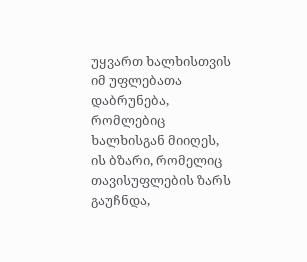უყვართ ხალხისთვის იმ უფლებათა დაბრუნება, რომლებიც ხალხისგან მიიღეს, ის ბზარი, რომელიც თავისუფლების ზარს გაუჩნდა,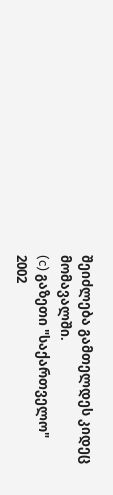შეიძლება გამთელდეს კიდეც მომავალში.
(c) გაზეთი "საქართველო"
2002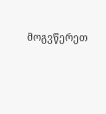მოგვწერეთ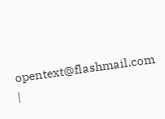opentext@flashmail.com |